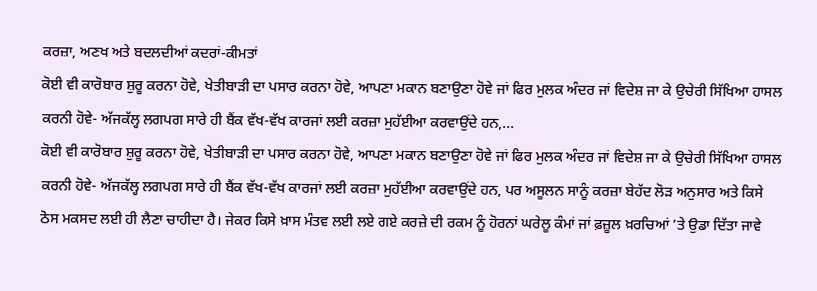ਕਰਜ਼ਾ, ਅਣਖ ਅਤੇ ਬਦਲਦੀਆਂ ਕਦਰਾਂ-ਕੀਮਤਾਂ
ਕੋਈ ਵੀ ਕਾਰੋਬਾਰ ਸ਼ੁਰੂ ਕਰਨਾ ਹੋਵੇ, ਖੇਤੀਬਾੜੀ ਦਾ ਪਸਾਰ ਕਰਨਾ ਹੋਵੇ, ਆਪਣਾ ਮਕਾਨ ਬਣਾਉਣਾ ਹੋਵੇ ਜਾਂ ਫਿਰ ਮੁਲਕ ਅੰਦਰ ਜਾਂ ਵਿਦੇਸ਼ ਜਾ ਕੇ ਉਚੇਰੀ ਸਿੱਖਿਆ ਹਾਸਲ ਕਰਨੀ ਹੋਵੇ- ਅੱਜਕੱਲ੍ਹ ਲਗਪਗ ਸਾਰੇ ਹੀ ਬੈਂਕ ਵੱਖ-ਵੱਖ ਕਾਰਜਾਂ ਲਈ ਕਰਜ਼ਾ ਮੁਹੱਈਆ ਕਰਵਾਉਂਦੇ ਹਨ,...
ਕੋਈ ਵੀ ਕਾਰੋਬਾਰ ਸ਼ੁਰੂ ਕਰਨਾ ਹੋਵੇ, ਖੇਤੀਬਾੜੀ ਦਾ ਪਸਾਰ ਕਰਨਾ ਹੋਵੇ, ਆਪਣਾ ਮਕਾਨ ਬਣਾਉਣਾ ਹੋਵੇ ਜਾਂ ਫਿਰ ਮੁਲਕ ਅੰਦਰ ਜਾਂ ਵਿਦੇਸ਼ ਜਾ ਕੇ ਉਚੇਰੀ ਸਿੱਖਿਆ ਹਾਸਲ ਕਰਨੀ ਹੋਵੇ- ਅੱਜਕੱਲ੍ਹ ਲਗਪਗ ਸਾਰੇ ਹੀ ਬੈਂਕ ਵੱਖ-ਵੱਖ ਕਾਰਜਾਂ ਲਈ ਕਰਜ਼ਾ ਮੁਹੱਈਆ ਕਰਵਾਉਂਦੇ ਹਨ, ਪਰ ਅਸੂਲਨ ਸਾਨੂੰ ਕਰਜ਼ਾ ਬੇਹੱਦ ਲੋੜ ਅਨੁਸਾਰ ਅਤੇ ਕਿਸੇ ਠੋਸ ਮਕਸਦ ਲਈ ਹੀ ਲੈਣਾ ਚਾਹੀਦਾ ਹੈ। ਜੇਕਰ ਕਿਸੇ ਖ਼ਾਸ ਮੰਤਵ ਲਈ ਲਏ ਗਏ ਕਰਜ਼ੇ ਦੀ ਰਕਮ ਨੂੰ ਹੋਰਨਾਂ ਘਰੇਲੂ ਕੰਮਾਂ ਜਾਂ ਫ਼ਜ਼ੂਲ ਖ਼ਰਚਿਆਂ ’ਤੇ ਉਡਾ ਦਿੱਤਾ ਜਾਵੇ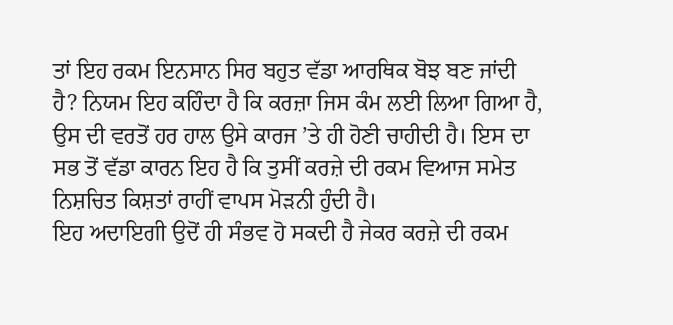ਤਾਂ ਇਹ ਰਕਮ ਇਨਸਾਨ ਸਿਰ ਬਹੁਤ ਵੱਡਾ ਆਰਥਿਕ ਬੋਝ ਬਣ ਜਾਂਦੀ ਹੈ? ਨਿਯਮ ਇਹ ਕਹਿੰਦਾ ਹੈ ਕਿ ਕਰਜ਼ਾ ਜਿਸ ਕੰਮ ਲਈ ਲਿਆ ਗਿਆ ਹੈ, ਉਸ ਦੀ ਵਰਤੋਂ ਹਰ ਹਾਲ ਉਸੇ ਕਾਰਜ ’ਤੇ ਹੀ ਹੋਣੀ ਚਾਹੀਦੀ ਹੈ। ਇਸ ਦਾ ਸਭ ਤੋਂ ਵੱਡਾ ਕਾਰਨ ਇਹ ਹੈ ਕਿ ਤੁਸੀਂ ਕਰਜ਼ੇ ਦੀ ਰਕਮ ਵਿਆਜ ਸਮੇਤ ਨਿਸ਼ਚਿਤ ਕਿਸ਼ਤਾਂ ਰਾਹੀਂ ਵਾਪਸ ਮੋੜਨੀ ਹੁੰਦੀ ਹੈ।
ਇਹ ਅਦਾਇਗੀ ਉਦੋਂ ਹੀ ਸੰਭਵ ਹੋ ਸਕਦੀ ਹੈ ਜੇਕਰ ਕਰਜ਼ੇ ਦੀ ਰਕਮ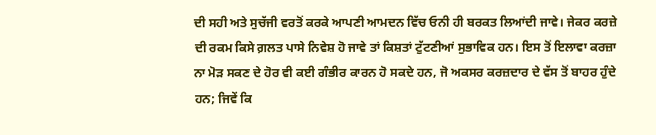ਦੀ ਸਹੀ ਅਤੇ ਸੁਚੱਜੀ ਵਰਤੋਂ ਕਰਕੇ ਆਪਣੀ ਆਮਦਨ ਵਿੱਚ ਓਨੀ ਹੀ ਬਰਕਤ ਲਿਆਂਦੀ ਜਾਵੇ। ਜੇਕਰ ਕਰਜ਼ੇ ਦੀ ਰਕਮ ਕਿਸੇ ਗ਼ਲਤ ਪਾਸੇ ਨਿਵੇਸ਼ ਹੋ ਜਾਵੇ ਤਾਂ ਕਿਸ਼ਤਾਂ ਟੁੱਟਣੀਆਂ ਸੁਭਾਵਿਕ ਹਨ। ਇਸ ਤੋਂ ਇਲਾਵਾ ਕਰਜ਼ਾ ਨਾ ਮੋੜ ਸਕਣ ਦੇ ਹੋਰ ਵੀ ਕਈ ਗੰਭੀਰ ਕਾਰਨ ਹੋ ਸਕਦੇ ਹਨ, ਜੋ ਅਕਸਰ ਕਰਜ਼ਦਾਰ ਦੇ ਵੱਸ ਤੋਂ ਬਾਹਰ ਹੁੰਦੇ ਹਨ; ਜਿਵੇਂ ਕਿ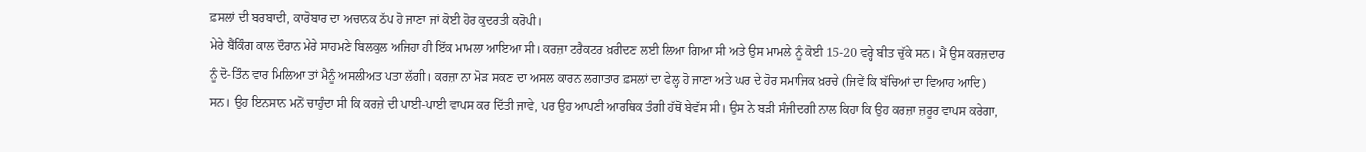ਫ਼ਸਲਾਂ ਦੀ ਬਰਬਾਦੀ, ਕਾਰੋਬਾਰ ਦਾ ਅਚਾਨਕ ਠੱਪ ਹੋ ਜਾਣਾ ਜਾਂ ਕੋਈ ਹੋਰ ਕੁਦਰਤੀ ਕਰੋਪੀ।
ਮੇਰੇ ਬੈਂਕਿੰਗ ਕਾਲ ਦੌਰਾਨ ਮੇਰੇ ਸਾਹਮਣੇ ਬਿਲਕੁਲ ਅਜਿਹਾ ਹੀ ਇੱਕ ਮਾਮਲਾ ਆਇਆ ਸੀ। ਕਰਜ਼ਾ ਟਰੈਕਟਰ ਖ਼ਰੀਦਣ ਲਈ ਲਿਆ ਗਿਆ ਸੀ ਅਤੇ ਉਸ ਮਾਮਲੇ ਨੂੰ ਕੋਈ 15-20 ਵਰ੍ਹੇ ਬੀਤ ਚੁੱਕੇ ਸਨ। ਮੈਂ ਉਸ ਕਰਜ਼ਦਾਰ ਨੂੰ ਦੋ-ਤਿੰਨ ਵਾਰ ਮਿਲਿਆ ਤਾਂ ਮੈਨੂੰ ਅਸਲੀਅਤ ਪਤਾ ਲੱਗੀ। ਕਰਜ਼ਾ ਨਾ ਮੋੜ ਸਕਣ ਦਾ ਅਸਲ ਕਾਰਨ ਲਗਾਤਾਰ ਫ਼ਸਲਾਂ ਦਾ ਫੇਲ੍ਹ ਹੋ ਜਾਣਾ ਅਤੇ ਘਰ ਦੇ ਹੋਰ ਸਮਾਜਿਕ ਖ਼ਰਚੇ (ਜਿਵੇਂ ਕਿ ਬੱਚਿਆਂ ਦਾ ਵਿਆਹ ਆਦਿ) ਸਨ। ਉਹ ਇਨਸਾਨ ਮਨੋਂ ਚਾਹੁੰਦਾ ਸੀ ਕਿ ਕਰਜ਼ੇ ਦੀ ਪਾਈ-ਪਾਈ ਵਾਪਸ ਕਰ ਦਿੱਤੀ ਜਾਵੇ, ਪਰ ਉਹ ਆਪਣੀ ਆਰਥਿਕ ਤੰਗੀ ਹੱਥੋਂ ਬੇਵੱਸ ਸੀ। ਉਸ ਨੇ ਬੜੀ ਸੰਜੀਦਗੀ ਨਾਲ ਕਿਹਾ ਕਿ ਉਹ ਕਰਜ਼ਾ ਜ਼ਰੂਰ ਵਾਪਸ ਕਰੇਗਾ,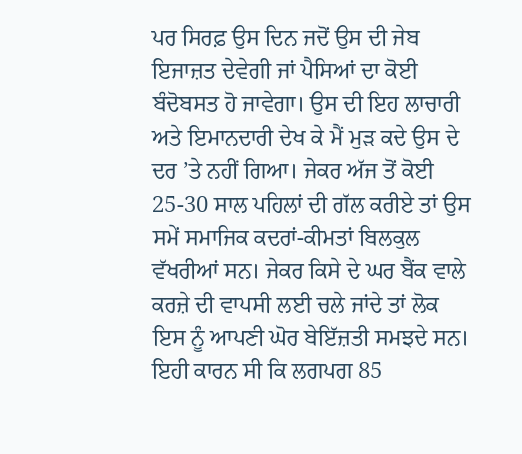ਪਰ ਸਿਰਫ਼ ਉਸ ਦਿਨ ਜਦੋਂ ਉਸ ਦੀ ਜੇਬ ਇਜਾਜ਼ਤ ਦੇਵੇਗੀ ਜਾਂ ਪੈਸਿਆਂ ਦਾ ਕੋਈ ਬੰਦੋਬਸਤ ਹੋ ਜਾਵੇਗਾ। ਉਸ ਦੀ ਇਹ ਲਾਚਾਰੀ ਅਤੇ ਇਮਾਨਦਾਰੀ ਦੇਖ ਕੇ ਮੈਂ ਮੁੜ ਕਦੇ ਉਸ ਦੇ ਦਰ ’ਤੇ ਨਹੀਂ ਗਿਆ। ਜੇਕਰ ਅੱਜ ਤੋਂ ਕੋਈ 25-30 ਸਾਲ ਪਹਿਲਾਂ ਦੀ ਗੱਲ ਕਰੀਏ ਤਾਂ ਉਸ ਸਮੇਂ ਸਮਾਜਿਕ ਕਦਰਾਂ-ਕੀਮਤਾਂ ਬਿਲਕੁਲ ਵੱਖਰੀਆਂ ਸਨ। ਜੇਕਰ ਕਿਸੇ ਦੇ ਘਰ ਬੈਂਕ ਵਾਲੇ ਕਰਜ਼ੇ ਦੀ ਵਾਪਸੀ ਲਈ ਚਲੇ ਜਾਂਦੇ ਤਾਂ ਲੋਕ ਇਸ ਨੂੰ ਆਪਣੀ ਘੋਰ ਬੇਇੱਜ਼ਤੀ ਸਮਝਦੇ ਸਨ। ਇਹੀ ਕਾਰਨ ਸੀ ਕਿ ਲਗਪਗ 85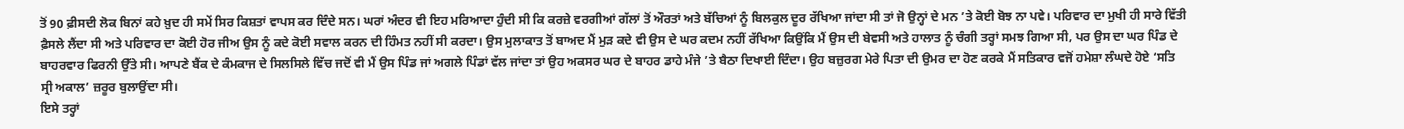ਤੋਂ 90 ਫ਼ੀਸਦੀ ਲੋਕ ਬਿਨਾਂ ਕਹੇ ਖ਼ੁਦ ਹੀ ਸਮੇਂ ਸਿਰ ਕਿਸ਼ਤਾਂ ਵਾਪਸ ਕਰ ਦਿੰਦੇ ਸਨ। ਘਰਾਂ ਅੰਦਰ ਵੀ ਇਹ ਮਰਿਆਦਾ ਹੁੰਦੀ ਸੀ ਕਿ ਕਰਜ਼ੇ ਵਰਗੀਆਂ ਗੱਲਾਂ ਤੋਂ ਔਰਤਾਂ ਅਤੇ ਬੱਚਿਆਂ ਨੂੰ ਬਿਲਕੁਲ ਦੂਰ ਰੱਖਿਆ ਜਾਂਦਾ ਸੀ ਤਾਂ ਜੋ ਉਨ੍ਹਾਂ ਦੇ ਮਨ ’ਤੇ ਕੋਈ ਬੋਝ ਨਾ ਪਵੇ। ਪਰਿਵਾਰ ਦਾ ਮੁਖੀ ਹੀ ਸਾਰੇ ਵਿੱਤੀ ਫ਼ੈਸਲੇ ਲੈਂਦਾ ਸੀ ਅਤੇ ਪਰਿਵਾਰ ਦਾ ਕੋਈ ਹੋਰ ਜੀਅ ਉਸ ਨੂੰ ਕਦੇ ਕੋਈ ਸਵਾਲ ਕਰਨ ਦੀ ਹਿੰਮਤ ਨਹੀਂ ਸੀ ਕਰਦਾ। ਉਸ ਮੁਲਾਕਾਤ ਤੋਂ ਬਾਅਦ ਮੈਂ ਮੁੜ ਕਦੇ ਵੀ ਉਸ ਦੇ ਘਰ ਕਦਮ ਨਹੀਂ ਰੱਖਿਆ ਕਿਉਂਕਿ ਮੈਂ ਉਸ ਦੀ ਬੇਵਸੀ ਅਤੇ ਹਾਲਾਤ ਨੂੰ ਚੰਗੀ ਤਰ੍ਹਾਂ ਸਮਝ ਗਿਆ ਸੀ, ਪਰ ਉਸ ਦਾ ਘਰ ਪਿੰਡ ਦੇ ਬਾਹਰਵਾਰ ਫਿਰਨੀ ਉੱਤੇ ਸੀ। ਆਪਣੇ ਬੈਂਕ ਦੇ ਕੰਮਕਾਜ ਦੇ ਸਿਲਸਿਲੇ ਵਿੱਚ ਜਦੋਂ ਵੀ ਮੈਂ ਉਸ ਪਿੰਡ ਜਾਂ ਅਗਲੇ ਪਿੰਡਾਂ ਵੱਲ ਜਾਂਦਾ ਤਾਂ ਉਹ ਅਕਸਰ ਘਰ ਦੇ ਬਾਹਰ ਡਾਹੇ ਮੰਜੇ ’ਤੇ ਬੈਠਾ ਦਿਖਾਈ ਦਿੰਦਾ। ਉਹ ਬਜ਼ੁਰਗ ਮੇਰੇ ਪਿਤਾ ਦੀ ਉਮਰ ਦਾ ਹੋਣ ਕਰਕੇ ਮੈਂ ਸਤਿਕਾਰ ਵਜੋਂ ਹਮੇਸ਼ਾ ਲੰਘਦੇ ਹੋਏ ‘ਸਤਿ ਸ੍ਰੀ ਅਕਾਲ’ ਜ਼ਰੂਰ ਬੁਲਾਉਂਦਾ ਸੀ।
ਇਸੇ ਤਰ੍ਹਾਂ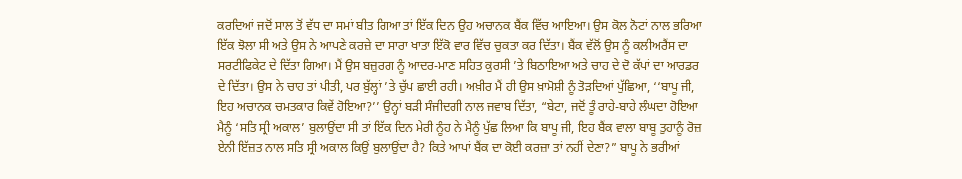ਕਰਦਿਆਂ ਜਦੋਂ ਸਾਲ ਤੋਂ ਵੱਧ ਦਾ ਸਮਾਂ ਬੀਤ ਗਿਆ ਤਾਂ ਇੱਕ ਦਿਨ ਉਹ ਅਚਾਨਕ ਬੈਂਕ ਵਿੱਚ ਆਇਆ। ਉਸ ਕੋਲ ਨੋਟਾਂ ਨਾਲ ਭਰਿਆ ਇੱਕ ਝੋਲਾ ਸੀ ਅਤੇ ਉਸ ਨੇ ਆਪਣੇ ਕਰਜ਼ੇ ਦਾ ਸਾਰਾ ਖਾਤਾ ਇੱਕੋ ਵਾਰ ਵਿੱਚ ਚੁਕਤਾ ਕਰ ਦਿੱਤਾ। ਬੈਂਕ ਵੱਲੋਂ ਉਸ ਨੂੰ ਕਲੀਅਰੈਂਸ ਦਾ ਸਰਟੀਫਿਕੇਟ ਦੇ ਦਿੱਤਾ ਗਿਆ। ਮੈਂ ਉਸ ਬਜ਼ੁਰਗ ਨੂੰ ਆਦਰ-ਮਾਣ ਸਹਿਤ ਕੁਰਸੀ ’ਤੇ ਬਿਠਾਇਆ ਅਤੇ ਚਾਹ ਦੇ ਦੋ ਕੱਪਾਂ ਦਾ ਆਰਡਰ ਦੇ ਦਿੱਤਾ। ਉਸ ਨੇ ਚਾਹ ਤਾਂ ਪੀਤੀ, ਪਰ ਬੁੱਲ੍ਹਾਂ ’ਤੇ ਚੁੱਪ ਛਾਈ ਰਹੀ। ਅਖ਼ੀਰ ਮੈਂ ਹੀ ਉਸ ਖ਼ਾਮੋਸ਼ੀ ਨੂੰ ਤੋੜਦਿਆਂ ਪੁੱਛਿਆ, ‘‘ਬਾਪੂ ਜੀ, ਇਹ ਅਚਾਨਕ ਚਮਤਕਾਰ ਕਿਵੇਂ ਹੋਇਆ?’’ ਉਨ੍ਹਾਂ ਬੜੀ ਸੰਜੀਦਗੀ ਨਾਲ ਜਵਾਬ ਦਿੱਤਾ, “ਬੇਟਾ, ਜਦੋਂ ਤੂੰ ਰਾਹੇ-ਬਾਹੇ ਲੰਘਦਾ ਹੋਇਆ ਮੈਨੂੰ ‘ਸਤਿ ਸ੍ਰੀ ਅਕਾਲ’ ਬੁਲਾਉਂਦਾ ਸੀ ਤਾਂ ਇੱਕ ਦਿਨ ਮੇਰੀ ਨੂੰਹ ਨੇ ਮੈਨੂੰ ਪੁੱਛ ਲਿਆ ਕਿ ਬਾਪੂ ਜੀ, ਇਹ ਬੈਂਕ ਵਾਲਾ ਬਾਬੂ ਤੁਹਾਨੂੰ ਰੋਜ਼ ਏਨੀ ਇੱਜ਼ਤ ਨਾਲ ਸਤਿ ਸ੍ਰੀ ਅਕਾਲ ਕਿਉਂ ਬੁਲਾਉਂਦਾ ਹੈ? ਕਿਤੇ ਆਪਾਂ ਬੈਂਕ ਦਾ ਕੋਈ ਕਰਜ਼ਾ ਤਾਂ ਨਹੀਂ ਦੇਣਾ?” ਬਾਪੂ ਨੇ ਭਰੀਆਂ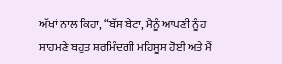ਅੱਖਾਂ ਨਾਲ ਕਿਹਾ, “ਬੱਸ ਬੇਟਾ, ਮੈਨੂੰ ਆਪਣੀ ਨੂੰਹ ਸਾਹਮਣੇ ਬਹੁਤ ਸ਼ਰਮਿੰਦਗੀ ਮਹਿਸੂਸ ਹੋਈ ਅਤੇ ਮੈਂ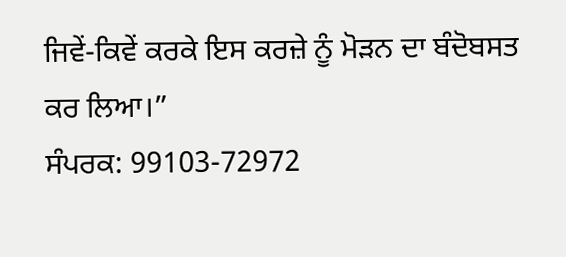ਜਿਵੇਂ-ਕਿਵੇਂ ਕਰਕੇ ਇਸ ਕਰਜ਼ੇ ਨੂੰ ਮੋੜਨ ਦਾ ਬੰਦੋਬਸਤ ਕਰ ਲਿਆ।”
ਸੰਪਰਕ: 99103-72972